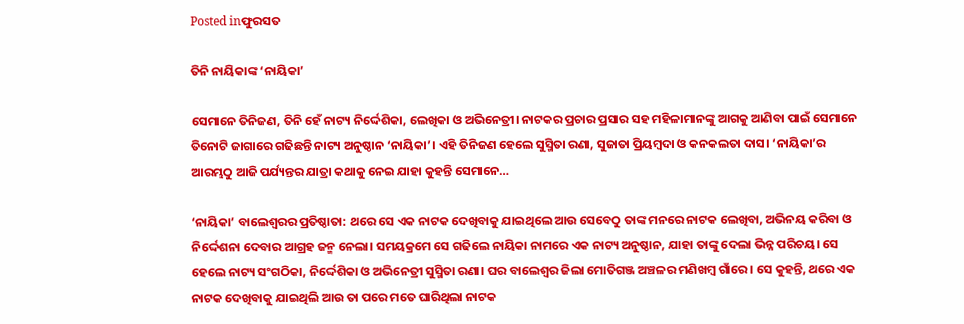Posted inଫୁରସତ

ତିନି ନାୟିକାଙ୍କ ‘ନାୟିକା’

ସେମାନେ ତିନିଜଣ, ତିନି ହେଁ ନାଟ୍ୟ ନିର୍ଦ୍ଦେଶିକା, ଲେଖିକା ଓ ଅଭିନେତ୍ରୀ। ନାଟକର ପ୍ରଚାର ପ୍ରସାର ସହ ମହିଳାମାନଙ୍କୁ ଆଗକୁ ଆଣିବା ପାଇଁ ସେମାନେ ତିନୋଟି ଜାଗାରେ ଗଢିଛନ୍ତି ନାଟ୍ୟ ଅନୁଷ୍ଠାନ ‘ନାୟିକା’। ଏହି ତିନିଜଣ ହେଲେ ସୁସ୍ମିତା ରଣା, ସୁଜାତା ପ୍ରିୟମ୍ବଦା ଓ କନକଲତା ଦାସ। ‘ନାୟିକା’ର ଆରମ୍ଭଠୁ ଆଜି ପର୍ଯ୍ୟନ୍ତର ଯାତ୍ରା କଥାକୁ ନେଇ ଯାହା କୁହନ୍ତି ସେମାନେ…

‘ନାୟିକା’ ବାଲେଶ୍ୱରର ପ୍ରତିଷ୍ଠାତା: ଥରେ ସେ ଏକ ନାଟକ ଦେଖିବାକୁ ଯାଇଥିଲେ ଆଉ ସେବେଠୁ ତାଙ୍କ ମନରେ ନାଟକ ଲେଖିବା, ଅଭିନୟ କରିବା ଓ ନିର୍ଦ୍ଦେଶନା ଦେବାର ଆଗ୍ରହ ଜନ୍ମ ନେଲା। ସମୟକ୍ରମେ ସେ ଗଢିଲେ ନାୟିକା ନାମରେ ଏକ ନାଟ୍ୟ ଅନୁଷ୍ଠାନ, ଯାହା ତାଙ୍କୁ ଦେଲା ଭିନ୍ନ ପରିଚୟ। ସେ ହେଲେ ନାଟ୍ୟ ସଂଗଠିକା, ନିର୍ଦ୍ଦେଶିକା ଓ ଅଭିନେତ୍ରୀ ସୁସ୍ମିତା ରଣା। ଘର ବାଲେଶ୍ୱର ଜିଲା ମୋତିଗଞ୍ଜ ଅଞ୍ଚଳର ମଣିଖମ୍ବ ଗାଁରେ। ସେ କୁହନ୍ତି, ଥରେ ଏକ ନାଟକ ଦେଖିବାକୁ ଯାଇଥିଲି ଆଉ ତା ପରେ ମତେ ଘାରିଥିଲା ନାଟକ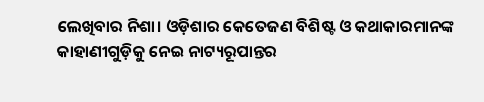ଲେଖିବାର ନିଶା। ଓଡ଼ିଶାର କେତେଜଣ ବିଶିଷ୍ଟ ଓ କଥାକାରମାନଙ୍କ କାହାଣୀଗୁଡ଼ିକୁ ନେଇ ନାଟ୍ୟରୂପାନ୍ତର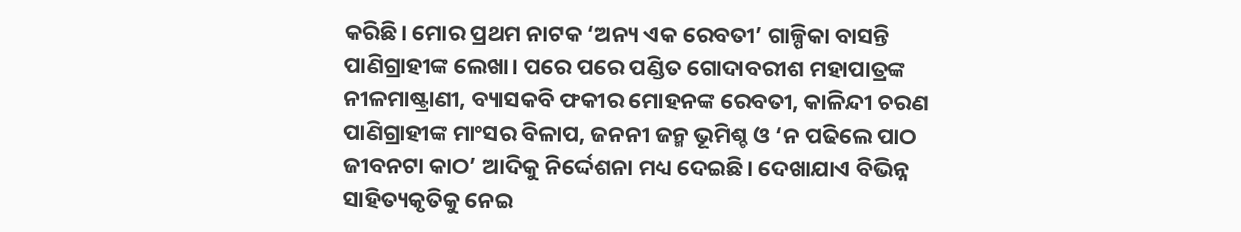କରିଛି। ମୋର ପ୍ରଥମ ନାଟକ ‘ଅନ୍ୟ ଏକ ରେବତୀ’ ଗାଳ୍ପିକା ବାସନ୍ତି ପାଣିଗ୍ରାହୀଙ୍କ ଲେଖା। ପରେ ପରେ ପଣ୍ଡିତ ଗୋଦାବରୀଶ ମହାପାତ୍ରଙ୍କ ନୀଳମାଷ୍ଟ୍ରାଣୀ, ବ୍ୟାସକବି ଫକୀର ମୋହନଙ୍କ ରେବତୀ, କାଳିନ୍ଦୀ ଚରଣ ପାଣିଗ୍ରାହୀଙ୍କ ମାଂସର ବିଳାପ, ଜନନୀ ଜନ୍ମ ଭୂମିଶ୍ଚ ଓ ‘ନ ପଢିଲେ ପାଠ ଜୀବନଟା କାଠ’ ଆଦିକୁ ନିର୍ଦ୍ଦେଶନା ମଧ୍ୟ ଦେଇଛି। ଦେଖାଯାଏ ବିଭିନ୍ନ ସାହିତ୍ୟକୃତିକୁ ନେଇ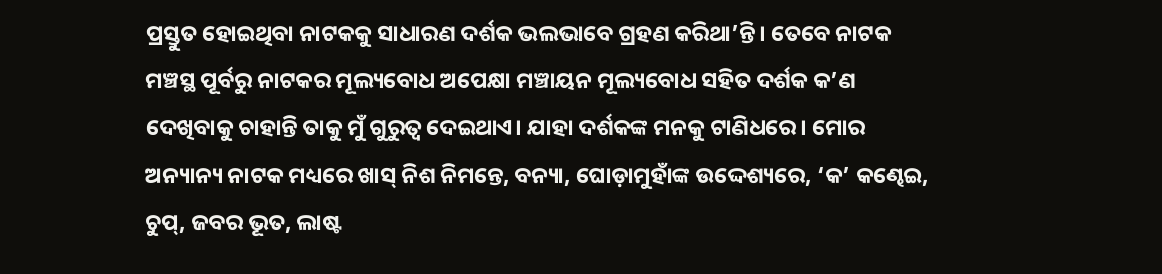ପ୍ରସ୍ତୁତ ହୋଇଥିବା ନାଟକକୁ ସାଧାରଣ ଦର୍ଶକ ଭଲଭାବେ ଗ୍ରହଣ କରିଥା’ନ୍ତି। ତେବେ ନାଟକ ମଞ୍ଚସ୍ଥ ପୂର୍ବରୁ ନାଟକର ମୂଲ୍ୟବୋଧ ଅପେକ୍ଷା ମଞ୍ଚାୟନ ମୂଲ୍ୟବୋଧ ସହିତ ଦର୍ଶକ କ’ଣ ଦେଖିବାକୁ ଚାହାନ୍ତି ତାକୁ ମୁଁ ଗୁରୁତ୍ୱ ଦେଇଥାଏ। ଯାହା ଦର୍ଶକଙ୍କ ମନକୁ ଟାଣିଧରେ। ମୋର ଅନ୍ୟାନ୍ୟ ନାଟକ ମଧ୍ୟରେ ଖାସ୍‌ ନିଶ ନିମନ୍ତେ, ବନ୍ୟା, ଘୋଡ଼ାମୁହାଁଙ୍କ ଉଦ୍ଦେଶ୍ୟରେ, ‘କ’ କଣ୍ଢେଇ, ଚୁପ୍‌, ଜବର ଭୂତ, ଲାଷ୍ଟ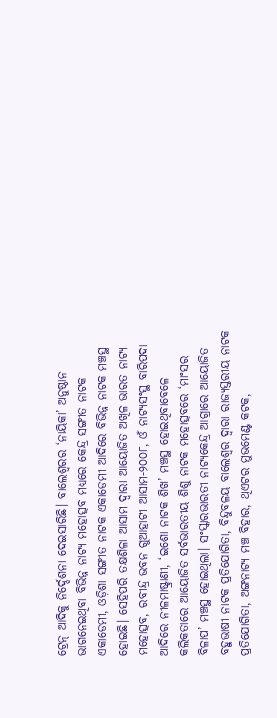ଟ୍ରେନ୍‌ ଆଦିକୁ ନିର୍ଦ୍ଦେଶନା ଦେଇସାରିଛି। ବାଲେଶ୍ୱରର ‘ନାୟିକା’ ଅନୁଷ୍ଠାନ ଭାଗନେଇଥିବା ବିଭିନ୍ନ ନାଟ୍ୟ ମହୋତ୍ସବ ମଧ୍ୟରେ କେନ୍ଦ୍ର ସଙ୍ଗୀତ ନାଟକ ଏକାଡେମୀ, ଓଡ଼ିଶା ସଙ୍ଗୀତ ନାଟକ ଏକାଡେମୀ ଆଦିରେ ବିଭିନ୍ନ ନାଟକ ମଞ୍ଚସ୍ଥ ହୋଇଛି। ସେହିପରି ତକ୍ଷଶିଳା ଆସାମ ଦ୍ୱାରା ଆୟୋଜିତ ଅଖିଳ ଭାରତ ନାଟ୍ୟ ମହୋତ୍ସବ, ରବୀନ୍ଦ୍ର ଭବନ ଗୁଆହାଟୀ ଆସାମ-୨୦୦୮, ଓଁ ନାଟ୍ୟସଂସ୍ଥ ବାରିପଦା ଆଦିରେ ନୀଳମାଷ୍ଟ୍ରାଣୀ, ‘ଇଶୋ ନାଟକ ଶିଖ’ ମଞ୍ଚସ୍ଥ ହୋଇଥିବାବେଳେ କଲିକତାରେ ଆୟୋଜିତ ସର୍ବଭାରତୀୟ ଶିଶୁ ନାଟକ ମହୋତ୍ସବରେ ‘ମାଂସର ବିଳାପ’ ମଞ୍ଚସ୍ଥ ହୋଇଥିଲା। ସଂସ୍କାରଭାରତୀ ନାଟ୍ୟକେନ୍ଦ୍ର ଆଗ୍ରାରେ ଆୟୋଜିତ ବହୁଭାଷୀ ନାଟକ ପ୍ରତିଯୋଗିତା, ବିନ୍ଦୁବଳୟ ବାଲେଶ୍ୱର ଦ୍ୱାରା ରାଜ୍ୟସ୍ତରୀୟ ନାଟକ ପ୍ରତିଯୋଗିତା, ଅଙ୍ଗନାଟ୍ୟ ମଞ୍ଚ ବିହାର, ଥିଏଟର ମୁଭମେଣ୍ଟ କଟକ,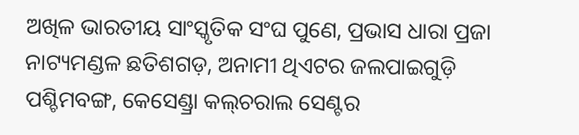ଅଖିଳ ଭାରତୀୟ ସାଂସ୍କୃତିକ ସଂଘ ପୁଣେ, ପ୍ରଭାସ ଧାରା ପ୍ରଜା ନାଟ୍ୟମଣ୍ଡଳ ଛତିଶଗଡ଼, ଅନାମୀ ଥିଏଟର ଜଲପାଇଗୁଡ଼ି ପଶ୍ଚିମବଙ୍ଗ, କେସେଣ୍ଡ୍ରା କଲ୍‌ଚରାଲ ସେଣ୍ଟର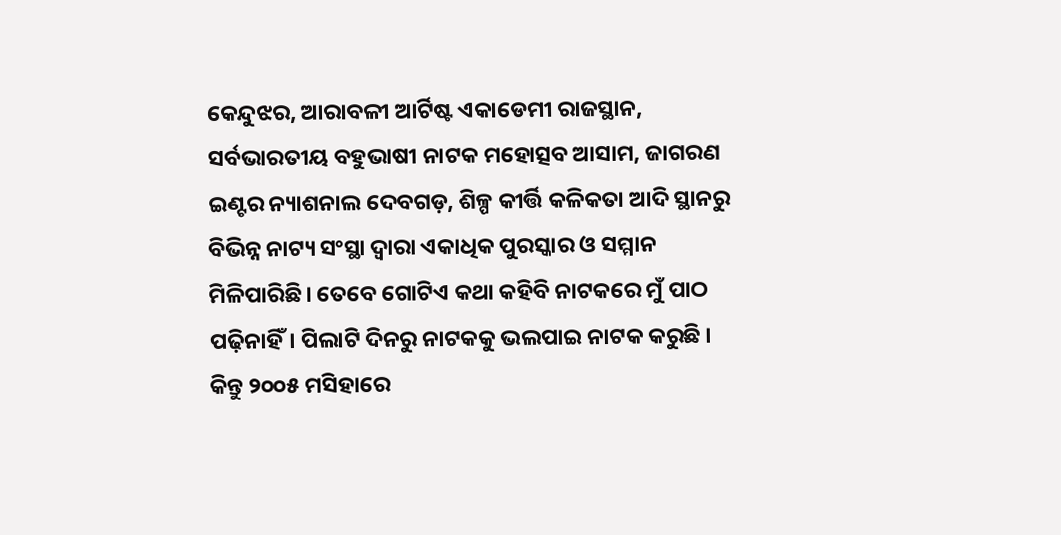କେନ୍ଦୁଝର, ଆରାବଳୀ ଆର୍ଟିଷ୍ଟ ଏକାଡେମୀ ରାଜସ୍ଥାନ, ସର୍ବଭାରତୀୟ ବହୁଭାଷୀ ନାଟକ ମହୋତ୍ସବ ଆସାମ, ଜାଗରଣ ଇଣ୍ଟର ନ୍ୟାଶନାଲ ଦେବଗଡ଼, ଶିଳ୍ପ କୀର୍ତ୍ତି କଳିକତା ଆଦି ସ୍ଥାନରୁ ବିଭିନ୍ନ ନାଟ୍ୟ ସଂସ୍ଥା ଦ୍ୱାରା ଏକାଧିକ ପୁରସ୍କାର ଓ ସମ୍ମାନ ମିଳିପାରିଛି। ତେବେ ଗୋଟିଏ କଥା କହିବି ନାଟକରେ ମୁଁ ପାଠ ପଢ଼ିନାହିଁ। ପିଲାଟି ଦିନରୁ ନାଟକକୁ ଭଲପାଇ ନାଟକ କରୁଛି । କିନ୍ତୁ ୨୦୦୫ ମସିହାରେ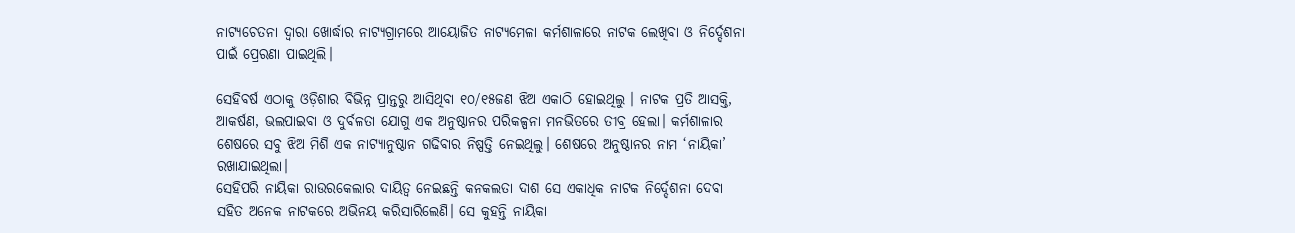ନାଟ୍ୟଚେତନା ଦ୍ୱାରା ଖୋର୍ଦ୍ଧାର ନାଟ୍ୟଗ୍ରାମରେ ଆୟୋଜିତ ନାଟ୍ୟମେଳା କର୍ମଶାଳାରେ ନାଟକ ଲେଖିବା ଓ ନିର୍ଦ୍ଦେଶନା ପାଇଁ ପ୍ରେରଣା ପାଇଥିଲି।

ସେହିବର୍ଷ ଏଠାକୁ ଓଡ଼ିଶାର ବିଭିନ୍ନ ପ୍ରାନ୍ତରୁ ଆସିଥିବା ୧୦/୧୫ଜଣ ଝିଅ ଏକାଠି ହୋଇଥିଲୁ । ନାଟକ ପ୍ରତି ଆସକ୍ତି, ଆକର୍ଷଣ, ଭଲପାଇବା ଓ ଦୁର୍ବଳତା ଯୋଗୁ ଏକ ଅନୁଷ୍ଠାନର ପରିକଳ୍ପନା ମନଭିତରେ ତୀବ୍ର ହେଲା। କର୍ମଶାଳାର ଶେଷରେ ସବୁ ଝିଅ ମିଶି ଏକ ନାଟ୍ୟାନୁଷ୍ଠାନ ଗଢିବାର ନିଷ୍ପତ୍ତି ନେଇଥିଲୁ। ଶେଷରେ ଅନୁଷ୍ଠାନର ନାମ ‘ନାୟିକା’ ରଖାଯାଇଥିଲା।
ସେହିପରି ନାୟିକା ରାଉରକେଲାର ଦାୟିତ୍ୱ ନେଇଛନ୍ତି କନକଲତା ଦାଶ ସେ ଏକାଧିକ ନାଟକ ନିର୍ଦ୍ଦେଶନା ଦେବା ସହିତ ଅନେକ ନାଟକରେ ଅଭିନୟ କରିସାରିଲେଣି। ସେ କୁହନ୍ତି ନାୟିକା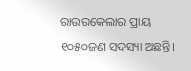ରାଉରକେଲାର ପ୍ରାୟ ୧୦୫୦ଜଣ ସଦସ୍ୟା ଅଛନ୍ତି।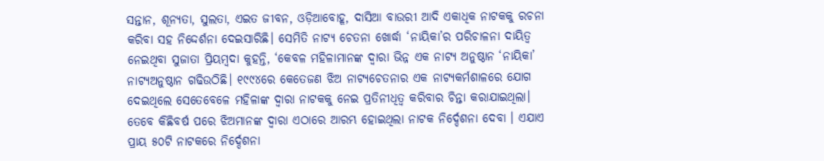ସନ୍ତାନ, ଶୂନ୍ୟତା, ସୁଲତା, ଏଇତ ଜୀବନ, ଓଡ଼ିଆବୋହୂ, ଦାସିଆ ବାଉରୀ ଆଦି ଏକାଧିକ ନାଟକକୁ ରଚନା କରିବା ସହ ନିଦ୍ଦେର୍ଶନା ଦେଇସାରିଛି। ସେମିତି ନାଟ୍ୟ ଚେତନା ଖୋର୍ଦ୍ଧା ‘ନାୟିକା’ର ପରିଚାଳନା ଦାୟିତ୍ୱ ନେଇଥିବା ସୁଜାତା ପ୍ରିୟମ୍ବଦା କୁହନ୍ତି, ‘କେବଳ ମହିଳାମାନଙ୍କ ଦ୍ୱାରା ଭିନ୍ନ ଏକ ନାଟ୍ୟ ଅନୁଷ୍ଠାନ ‘ନାୟିକା’ ନାଟ୍ୟଅନୁଷ୍ଠାନ ଗଢିଉଠିଛି। ୧୯୯୪ରେ କେତେଜଣ ଝିଅ ନାଟ୍ୟଚେତନାର ଏକ ନାଟ୍ୟକର୍ମଶାଳରେ ଯୋଗ ଦେଇଥିଲେ ସେତେବେଳେ ମହିଳାଙ୍କ ଦ୍ୱାରା ନାଟକକୁ ନେଇ ପ୍ରତିନୀଧିତ୍ୱ କରିବାର ଚିନ୍ତା କରାଯାଇଥିଲା। ତେବେ କିଛିବର୍ଷ ପରେ ଝିଅମାନଙ୍କ ଦ୍ୱାରା ଏଠାରେ ଆରମ୍ଭ ହୋଇଥିଲା ନାଟକ ନିର୍ଦ୍ଦେଶନା ଦେବା । ଏଯାଏ ପ୍ରାୟ ୫୦ଟି ନାଟକରେ ନିର୍ଦ୍ଦେଶନା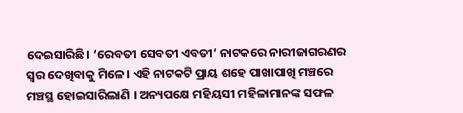ଦେଇସାରିଛି। ‘ରେବତୀ ସେବତୀ ଏବତୀ’ ନାଟକରେ ନାରୀଜାଗରଣର ସ୍ବର ଦେଖିବାକୁ ମିଳେ। ଏହି ନାଟକଟି ପ୍ରାୟ ଶହେ ପାଖାପାଖି ମଞ୍ଚରେ ମଞ୍ଚସ୍ଥ ହୋଇସାରିଲାଣି । ଅନ୍ୟପକ୍ଷେ ମହିୟସୀ ମହିଳାମାନଙ୍କ ସଫଳ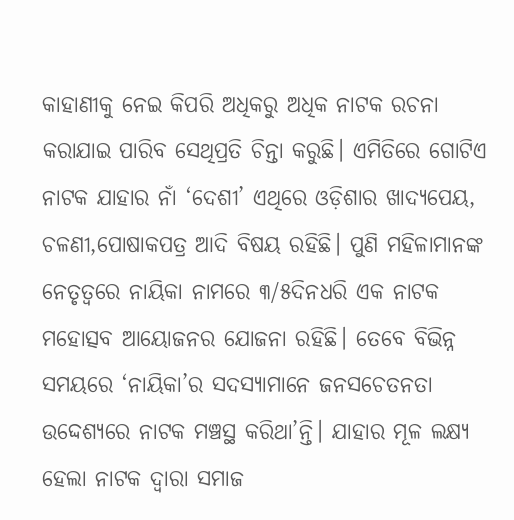କାହାଣୀକୁ ନେଇ କିପରି ଅଧିକରୁ ଅଧିକ ନାଟକ ରଚନା କରାଯାଇ ପାରିବ ସେଥିପ୍ରତି ଚିନ୍ତା କରୁଛି। ଏମିତିରେ ଗୋଟିଏ ନାଟକ ଯାହାର ନାଁ ‘ଦେଶୀ’ ଏଥିରେ ଓଡ଼ିଶାର ଖାଦ୍ୟପେୟ, ଚଳଣୀ,ପୋଷାକପତ୍ର ଆଦି ବିଷୟ ରହିଛି। ପୁଣି ମହିଳାମାନଙ୍କ ନେତୃତ୍ୱରେ ନାୟିକା ନାମରେ ୩/୫ଦିନଧରି ଏକ ନାଟକ ମହୋତ୍ସବ ଆୟୋଜନର ଯୋଜନା ରହିଛି। ତେବେ ବିଭିନ୍ନ ସମୟରେ ‘ନାୟିକା’ର ସଦସ୍ୟାମାନେ ଜନସଚେତନତା ଉଦ୍ଦେଶ୍ୟରେ ନାଟକ ମଞ୍ଚସ୍ଥ କରିଥା’ନ୍ତି। ଯାହାର ମୂଳ ଲକ୍ଷ୍ୟ ହେଲା ନାଟକ ଦ୍ୱାରା ସମାଜ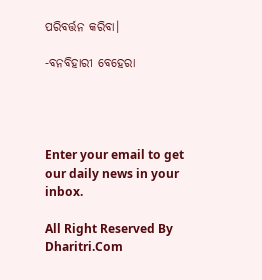ପରିବର୍ତ୍ତନ କରିବା।

-ବନବିହାରୀ ବେହେରା




Enter your email to get our daily news in your inbox.

All Right Reserved By Dharitri.Com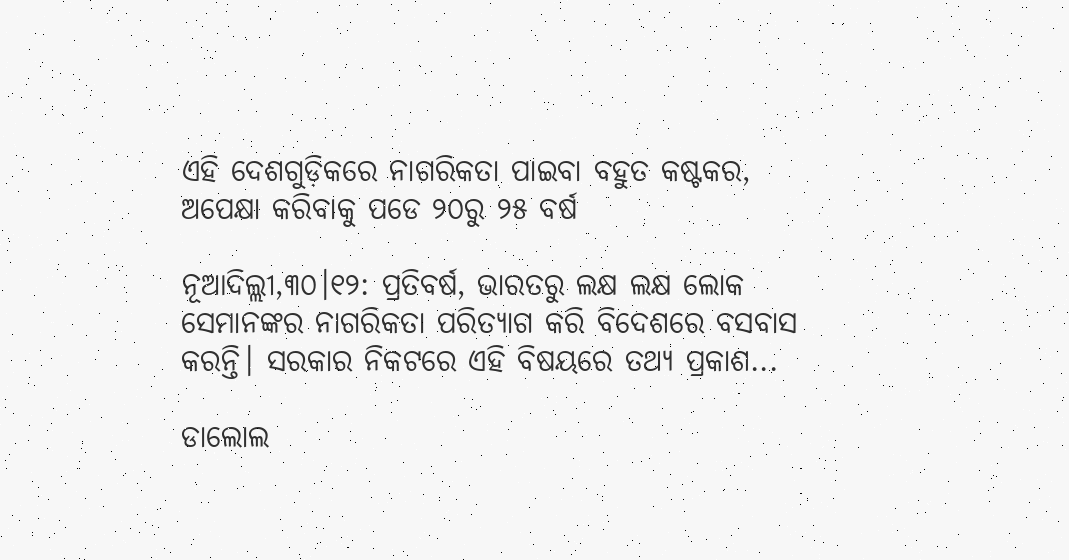ଏହି ଦେଶଗୁଡ଼ିକରେ ନାଗରିକତା ପାଇବା ବହୁତ କଷ୍ଟକର, ଅପେକ୍ଷା କରିବାକୁ ପଡେ ୨୦ରୁ ୨୫ ବର୍ଷ

ନୂଆଦିଲ୍ଲୀ,୩୦।୧୨: ପ୍ରତିବର୍ଷ, ଭାରତରୁ ଲକ୍ଷ ଲକ୍ଷ ଲୋକ ସେମାନଙ୍କର ନାଗରିକତା ପରିତ୍ୟାଗ କରି ବିଦେଶରେ ବସବାସ କରନ୍ତି। ସରକାର ନିକଟରେ ଏହି ବିଷୟରେ ତଥ୍ୟ ପ୍ରକାଶ...

ଡାଲୋଲ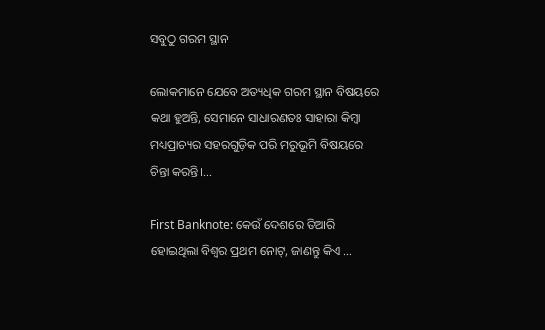ସବୁଠୁ ଗରମ ସ୍ଥାନ

ଲୋକମାନେ ଯେବେ ଅତ୍ୟଧିକ ଗରମ ସ୍ଥାନ ବିଷୟରେ କଥା ହୁଅନ୍ତି, ସେମାନେ ସାଧାରଣତଃ ସାହାରା କିମ୍ବା ମଧ୍ୟପ୍ରାଚ୍ୟର ସହରଗୁଡ଼ିକ ପରି ମରୁଭୂମି ବିଷୟରେ ଚିନ୍ତା କରନ୍ତି।...

First Banknote: କେଉଁ ଦେଶରେ ତିଆରି ହୋଇଥିଲା ବିଶ୍ୱର ପ୍ରଥମ ନୋଟ୍, ଜାଣନ୍ତୁ କିଏ …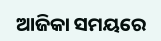ଆଜିକା ସମୟରେ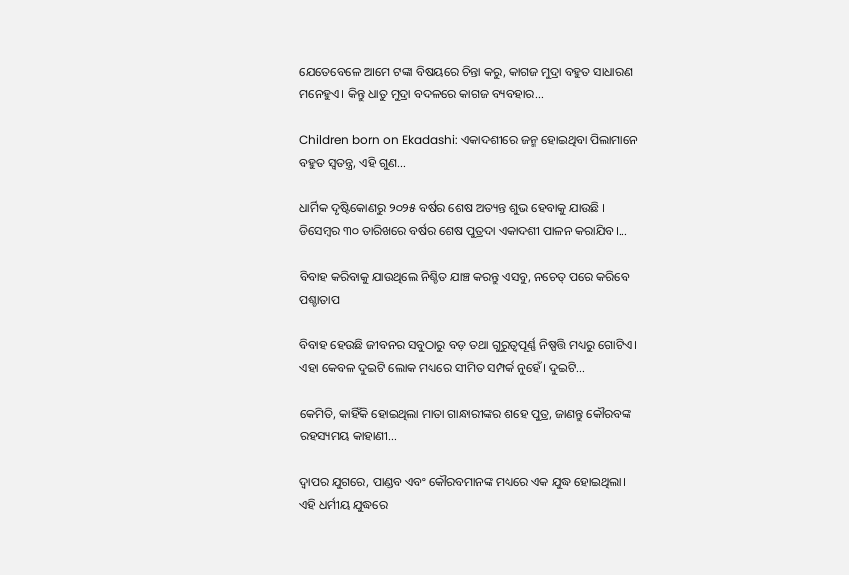ଯେତେବେଳେ ଆମେ ଟଙ୍କା ବିଷୟରେ ଚିନ୍ତା କରୁ, କାଗଜ ମୁଦ୍ରା ବହୁତ ସାଧାରଣ ମନେହୁଏ। କିନ୍ତୁ ଧାତୁ ମୁଦ୍ରା ବଦଳରେ କାଗଜ ବ୍ୟବହାର...

Children born on Ekadashi: ଏକାଦଶୀରେ ଜନ୍ମ ହୋଇଥିବା ପିଲାମାନେ ବହୁତ ସ୍ୱତନ୍ତ୍ର, ଏହି ଗୁଣ…

ଧାର୍ମିକ ଦୃଷ୍ଟିକୋଣରୁ ୨୦୨୫ ବର୍ଷର ଶେଷ ଅତ୍ୟନ୍ତ ଶୁଭ ହେବାକୁ ଯାଉଛି । ଡିସେମ୍ବର ୩୦ ତାରିଖରେ ବର୍ଷର ଶେଷ ପୁତ୍ରଦା ଏକାଦଶୀ ପାଳନ କରାଯିବ।...

ବିବାହ କରିବାକୁ ଯାଉଥିଲେ ନିଶ୍ଚିତ ଯାଞ୍ଚ କରନ୍ତୁ ଏସବୁ, ନଚେତ୍‌ ପରେ କରିବେ ପଶ୍ଚାତାପ

ବିବାହ ହେଉଛି ଜୀବନର ସବୁଠାରୁ ବଡ଼ ତଥା ଗୁରୁତ୍ୱପୂର୍ଣ୍ଣ ନିଷ୍ପତ୍ତି ମଧ୍ୟରୁ ଗୋଟିଏ। ଏହା କେବଳ ଦୁଇଟି ଲୋକ ମଧ୍ୟରେ ସୀମିତ ସମ୍ପର୍କ ନୁହେଁ। ଦୁଇଟି...

କେମିତି, କାହିଁକି ହୋଇଥିଲା ମାତା ଗାନ୍ଧାରୀଙ୍କର ଶହେ ପୁତ୍ର, ଜାଣନ୍ତୁ କୌରବଙ୍କ ରହସ୍ୟମୟ କାହାଣୀ…

ଦ୍ୱାପର ଯୁଗରେ, ପାଣ୍ଡବ ଏବଂ କୌରବମାନଙ୍କ ମଧ୍ୟରେ ଏକ ଯୁଦ୍ଧ ହୋଇଥିଲା। ଏହି ଧର୍ମୀୟ ଯୁଦ୍ଧରେ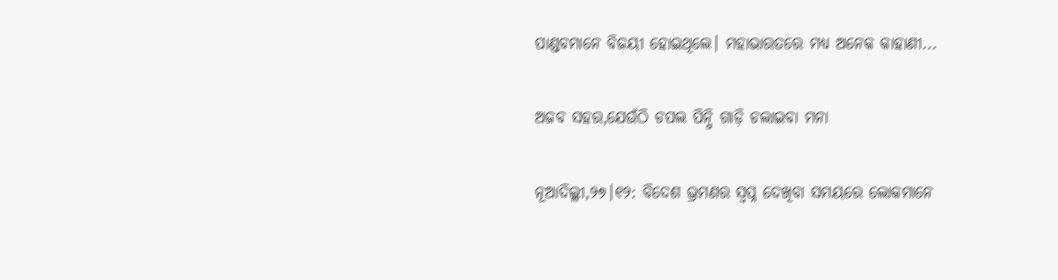ପାଣ୍ଡବମାନେ ବିଜୟୀ ହୋଇଥିଲେ। ମହାଭାରତରେ ମଧ୍ୟ ଅନେକ କାହାଣୀ...

ଅଜବ ସହର,ଯେଉଁଠି ଚପଲ ପିନ୍ଧି ଗାଡ଼ି ଚଲାଇବା ମନା

ନୂଆଦିଲ୍ଲୀ,୨୭।୧୨: ବିଦେଶ ଭ୍ରମଣର ସ୍ବପ୍ନ ଦେଖିବା ସମୟରେ ଲୋକମାନେ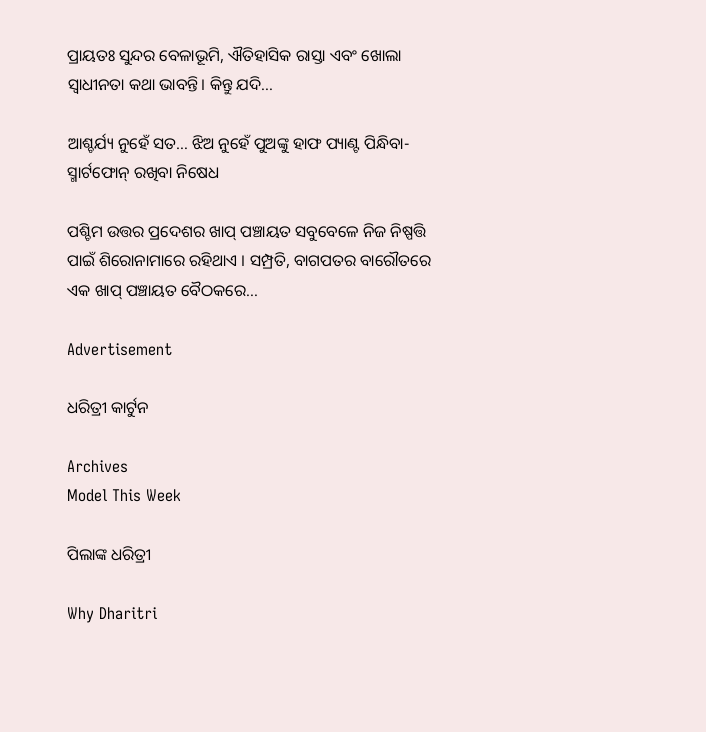ପ୍ରାୟତଃ ସୁନ୍ଦର ବେଳାଭୂମି, ଐତିହାସିକ ରାସ୍ତା ଏବଂ ଖୋଲା ସ୍ବାଧୀନତା କଥା ଭାବନ୍ତି। କିନ୍ତୁ ଯଦି...

ଆଶ୍ଚର୍ଯ୍ୟ ନୁହେଁ ସତ… ଝିଅ ନୁହେଁ ପୁଅଙ୍କୁ ହାଫ ପ୍ୟାଣ୍ଟ ପିନ୍ଧିବା-ସ୍ମାର୍ଟଫୋନ୍ ରଖିବା ନିଷେଧ

ପଶ୍ଚିମ ଉତ୍ତର ପ୍ରଦେଶର ଖାପ୍ ପଞ୍ଚାୟତ ସବୁବେଳେ ନିଜ ନିଷ୍ପତ୍ତି ପାଇଁ ଶିରୋନାମାରେ ରହିଥାଏ । ସମ୍ପ୍ରତି, ବାଗପତର ବାରୌତରେ ଏକ ଖାପ୍ ପଞ୍ଚାୟତ ବୈଠକରେ...

Advertisement

ଧରିତ୍ରୀ କାର୍ଟୁନ

Archives
Model This Week

ପିଲାଙ୍କ ଧରିତ୍ରୀ

Why Dharitri